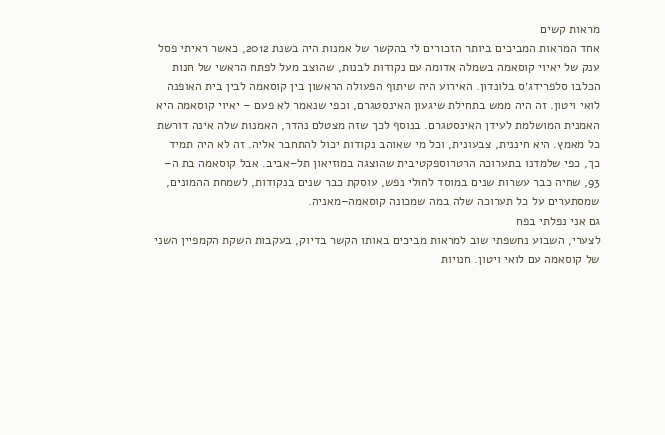מראות קשים
אחד המראות המביכים ביותר הזכורים לי בהקשר של אמנות היה בשנת 2012, כאשר ראיתי פסל ענק של יאיוי קוסאמה בשמלה אדומה עם נקודות לבנות, שהוצב מעל לפתח הראשי של חנות הכלבו סלפרידג׳ס בלונדון. האירוע היה שיתוף הפעולה הראשון בין קוסאמה לבין בית האופנה לואי ויטון. זה היה ממש בתחילת שיגעון האינסטגרם, וכפי שנאמר לא פעם – יאיוי קוסאמה היא האמנית המושלמת לעידן האינסטגרם. בנוסף לכך שזה מצטלם נהדר, האמנות שלה אינה דורשת כל מאמץ. היא חיננית, צבעונית, וכל מי שאוהב נקודות יכול להתחבר אליה. זה לא היה תמיד כך, כפי שלמדנו בתערוכה הרטרוספקטיבית שהוצגה במוזיאון תל–אביב. אבל קוסאמה בת ה– 93, שחיה כבר עשרות שנים במוסד לחולי נפש, עוסקת כבר שנים בנקודות, לשמחת ההמונים, שמסתערים על כל תערוכה שלה במה שמכונה קוסאמה–מאניה.
גם אני נפלתי בפח
לצערי, השבוע נחשפתי שוב למראות מביכים באותו הקשר בדיוק, בעקבות השקת הקמפיין השני של קוסאמה עם לואי ויטון. חנויות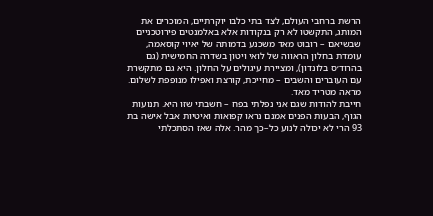הרשת ברחבי העולם, לצד בתי כלבו יוקרתיים, המוכרים את המותג, התקשטו לא רק בנקודות אלא באלמנטים פירוטכניים שבשיאם – רובוט מאד משכנע בדמותה של יאיוי קוסאמה, עומדת בחלון הראווה של לואי ויטון בשדרה החמישית (גם בהרוד׳ס בלונדון), ומציירת עיגולים על החלון. היא גם מתקשרת עם העוברים והשבים – מחייכת, קורצת ואפילו מנופפת לשלום. מראה מטריד מאד.
חייבת להודות שגם אני נפלתי בפח – חשבתי שזו היא. תנועות הגוף, הבעות הפנים אמנם נראו קפואות ואיטיות אבל אישה בת 93 הרי לא יכולה לנוע כל–כך מהר. אלה שאז הסתכלתי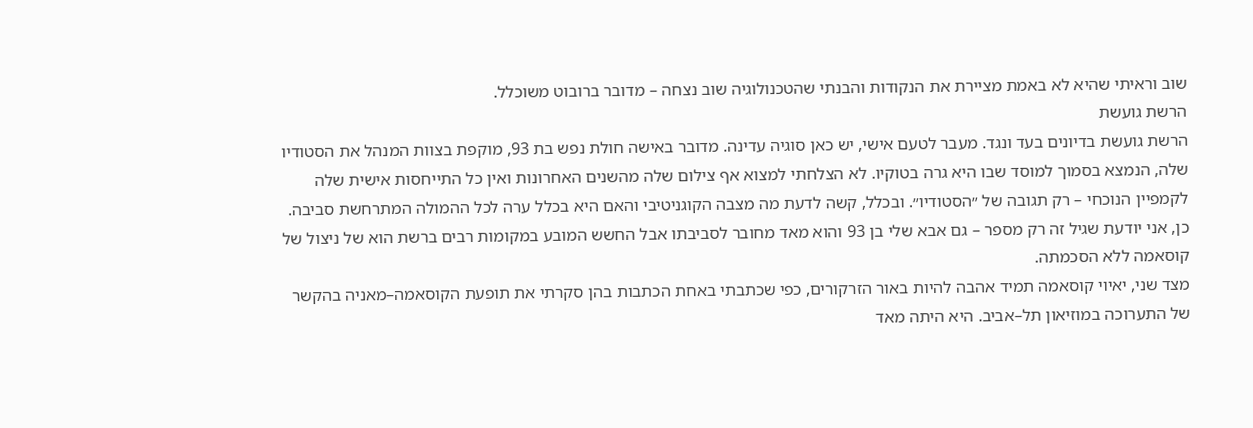שוב וראיתי שהיא לא באמת מציירת את הנקודות והבנתי שהטכנולוגיה שוב נצחה – מדובר ברובוט משוכלל.
הרשת גועשת
הרשת גועשת בדיונים בעד ונגד. מעבר לטעם אישי, יש כאן סוגיה עדינה. מדובר באישה חולת נפש בת 93, מוקפת בצוות המנהל את הסטודיו שלה, הנמצא בסמוך למוסד שבו היא גרה בטוקיו. לא הצלחתי למצוא אף צילום שלה מהשנים האחרונות ואין כל התייחסות אישית שלה לקמפיין הנוכחי – רק תגובה של ״הסטודיו״. ובכלל, קשה לדעת מה מצבה הקוגניטיבי והאם היא בכלל ערה לכל ההמולה המתרחשת סביבה. כן, אני יודעת שגיל זה רק מספר – גם אבא שלי בן 93 והוא מאד מחובר לסביבתו אבל החשש המובע במקומות רבים ברשת הוא של ניצול של קוסאמה ללא הסכמתה.
מצד שני, יאיוי קוסאמה תמיד אהבה להיות באור הזרקורים, כפי שכתבתי באחת הכתבות בהן סקרתי את תופעת הקוסאמה–מאניה בהקשר של התערוכה במוזיאון תל–אביב. היא היתה מאד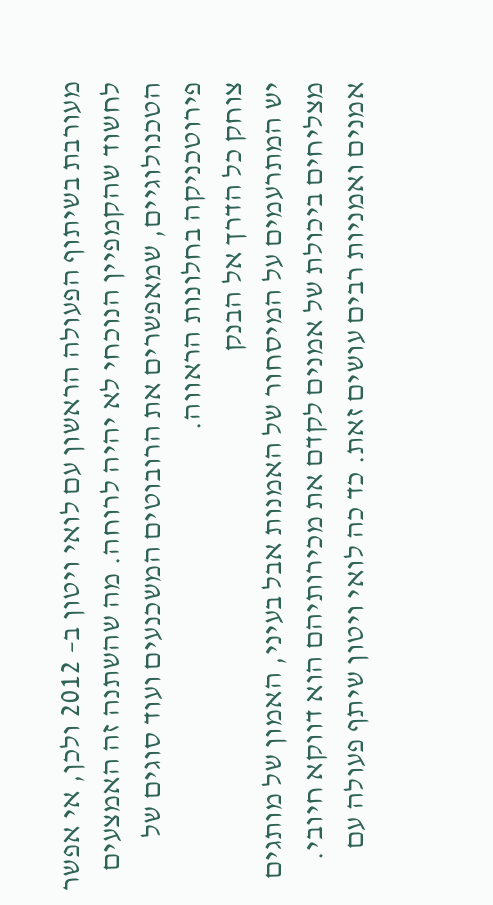מעורבת בשיתוף הפעולה הראשון עם לואי ויטון ב– 2012 ולכן, אי אפשר לחשוד שהקמפיין הנוכחי לא יהיה לרוחה. מה שהשתנה זה האמצעים הטכנולוגיים, שמאפשרים את הרובוטים המשכנעים ועוד סוגים של פירוטכניקה בחלונות הראווה.
צוחק כל הדרך אל הבנק
יש המתרעמים על המיסחור של האמנות אבל בעיני, האמון של מותגים מצליחים ביכולת של אמנים לקדם את מכירותיהם הוא דווקא חיובי. אמנים ואמניות רבים עושים זאת. כד כה לואי ויטון שיתף פעולה עם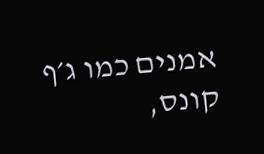אמנים כמו ג׳ף קונס,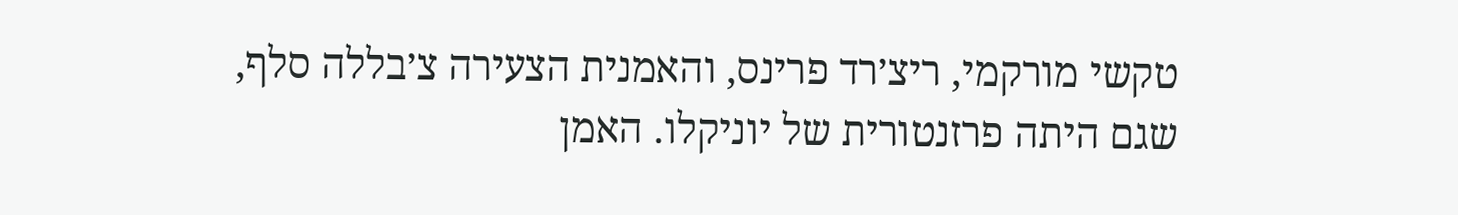טקשי מורקמי, ריצ׳רד פרינס, והאמנית הצעירה צ׳בללה סלף, שגם היתה פרזנטורית של יוניקלו. האמן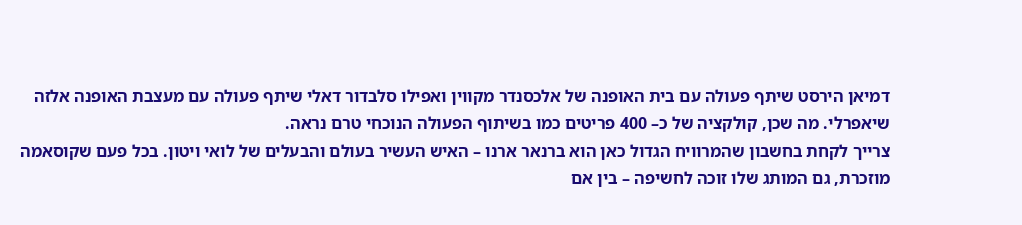דמיאן הירסט שיתף פעולה עם בית האופנה של אלכסנדר מקווין ואפילו סלבדור דאלי שיתף פעולה עם מעצבת האופנה אלזה שיאפרלי. מה שכן, קולקציה של כ– 400 פריטים כמו בשיתוף הפעולה הנוכחי טרם נראה.
צרייך לקחת בחשבון שהמרוויח הגדול כאן הוא ברנאר ארנו – האיש העשיר בעולם והבעלים של לואי ויטון. בכל פעם שקוסאמה מוזכרת, גם המותג שלו זוכה לחשיפה – בין אם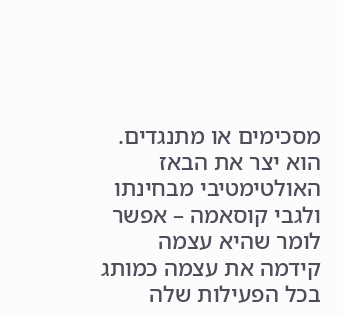מסכימים או מתנגדים. הוא יצר את הבאז האולטימטיבי מבחינתו ולגבי קוסאמה – אפשר לומר שהיא עצמה קידמה את עצמה כמותג בכל הפעילות שלה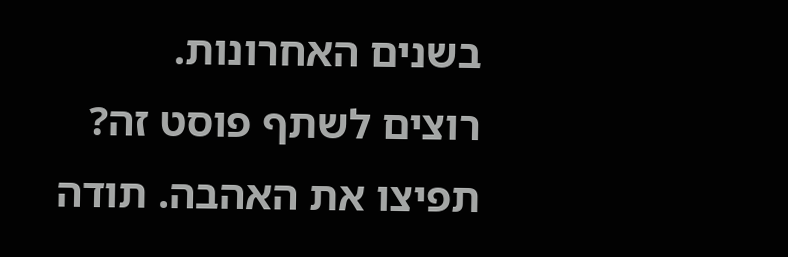בשנים האחרונות.
רוצים לשתף פוסט זה?
תפיצו את האהבה. תודה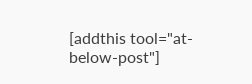[addthis tool="at-below-post"]